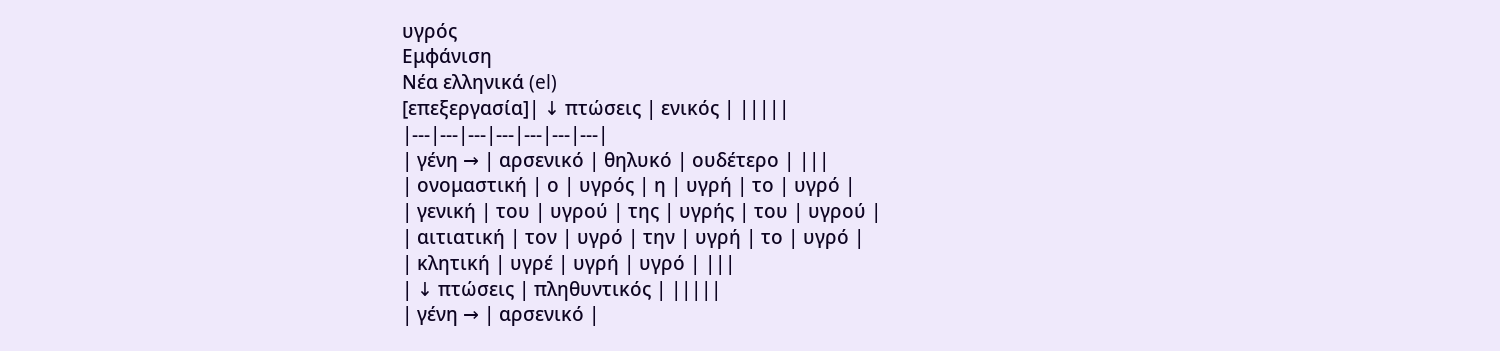υγρός
Εμφάνιση
Νέα ελληνικά (el)
[επεξεργασία]| ↓ πτώσεις | ενικός | |||||
|---|---|---|---|---|---|---|
| γένη → | αρσενικό | θηλυκό | ουδέτερο | |||
| ονομαστική | ο | υγρός | η | υγρή | το | υγρό |
| γενική | του | υγρού | της | υγρής | του | υγρού |
| αιτιατική | τον | υγρό | την | υγρή | το | υγρό |
| κλητική | υγρέ | υγρή | υγρό | |||
| ↓ πτώσεις | πληθυντικός | |||||
| γένη → | αρσενικό |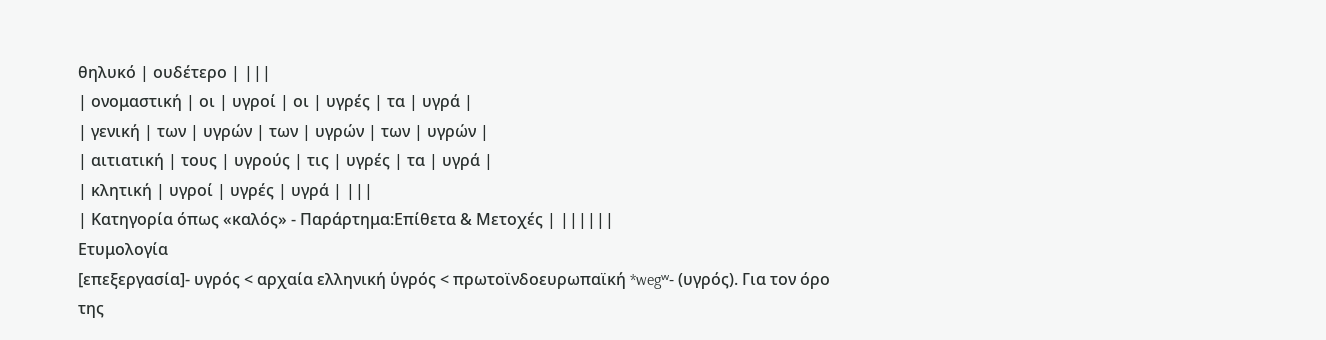θηλυκό | ουδέτερο | |||
| ονομαστική | οι | υγροί | οι | υγρές | τα | υγρά |
| γενική | των | υγρών | των | υγρών | των | υγρών |
| αιτιατική | τους | υγρούς | τις | υγρές | τα | υγρά |
| κλητική | υγροί | υγρές | υγρά | |||
| Κατηγορία όπως «καλός» - Παράρτημα:Επίθετα & Μετοχές | ||||||
Ετυμολογία
[επεξεργασία]- υγρός < αρχαία ελληνική ὑγρός < πρωτοϊνδοευρωπαϊκή *wegʷ- (υγρός). Για τον όρο της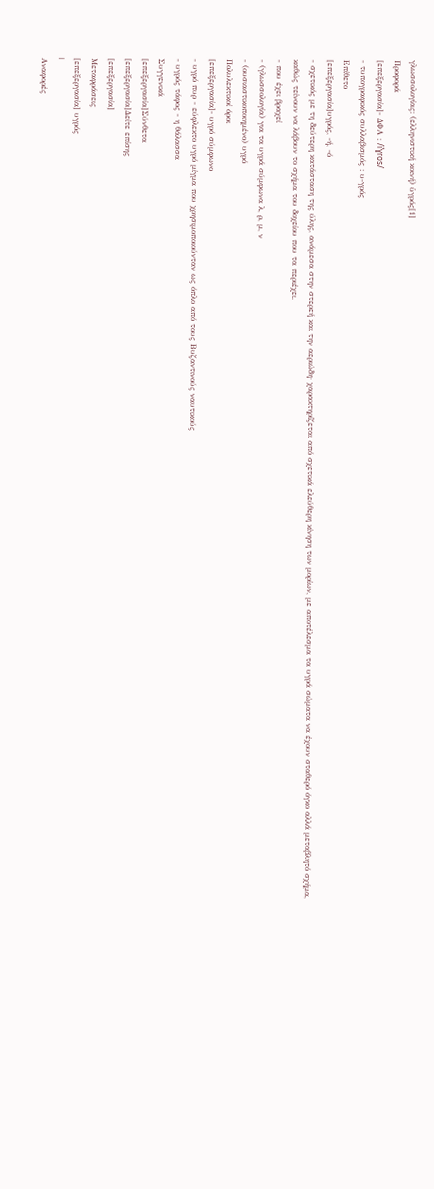γλωσσολογίας: (ελληνιστική κοινή) ὑγρός[1]
Προφορά
[επεξεργασία]- ΔΦΑ : /iˈɣɾos/
- τυπογραφικός συλλαβισμός : υ‐γρός
Επίθετο
[επεξεργασία]υγρός, -ή, -ό
- σχετικός με τη δεύτερη κατάσταση της ύλης, ανάμεσα στην στερεή και την αεριώδη· χαρακτηρίζεται από σχετικά ελεύθερη κίνηση των μορίων, με αποτέλεσμα τα υγρά σώματα να έχουν σταθερό όγκο αλλά μεταβλητό σχήμα, καθώς τείνουν να λάβουν το σχήμα του δοχείου που τα περιέχει.
- που έχει βραχεί
- (γλωσσολογία) για τα υγρά σύμφωνα λ, ρ, μ, ν
- (ουσιαστικοποιημένο) υγρό
Πολυλεκτικοί όροι
[επεξεργασία]- υγρό σύμφωνο
- υγρό πυρ - εύφλεκτο υγρό μίγμα που χρησιμοποιούνταν ως όπλο από τους Βυζαντινούς ναυτικούς
- υγρός τάφος - η θάλασσα
Συγγενικά
[επεξεργασία]Σύνθετα
[επεξεργασία]Δείτε επίσης
[επεξεργασία]
Μεταφράσεις
[επεξεργασία] υγρός
|
Αναφορές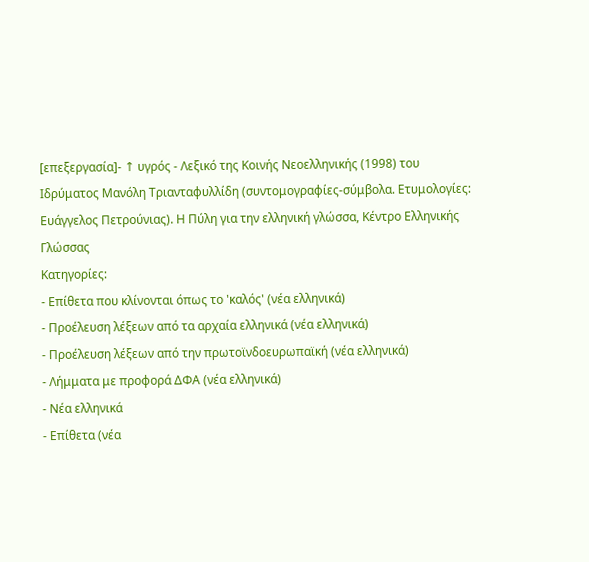[επεξεργασία]- ↑ υγρός - Λεξικό της Κοινής Νεοελληνικής (1998) του Ιδρύματος Μανόλη Τριανταφυλλίδη (συντομογραφίες-σύμβολα. Ετυμολογίες: Ευάγγελος Πετρούνιας). Η Πύλη για την ελληνική γλώσσα, Κέντρο Ελληνικής Γλώσσας
Κατηγορίες:
- Επίθετα που κλίνονται όπως το 'καλός' (νέα ελληνικά)
- Προέλευση λέξεων από τα αρχαία ελληνικά (νέα ελληνικά)
- Προέλευση λέξεων από την πρωτοϊνδοευρωπαϊκή (νέα ελληνικά)
- Λήμματα με προφορά ΔΦΑ (νέα ελληνικά)
- Νέα ελληνικά
- Επίθετα (νέα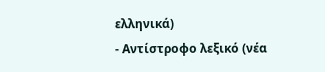ελληνικά)
- Αντίστροφο λεξικό (νέα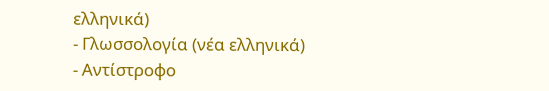ελληνικά)
- Γλωσσολογία (νέα ελληνικά)
- Αντίστροφο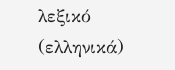λεξικό (ελληνικά)